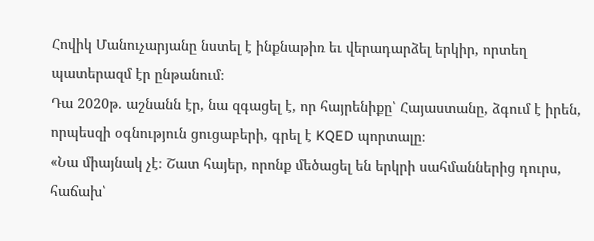Հովիկ Մանուչարյանը նստել է ինքնաթիռ եւ վերադարձել երկիր, որտեղ պատերազմ էր ընթանում։
Դա 2020թ. աշնանն էր, նա զգացել է, որ հայրենիքը՝ Հայաստանը, ձգում է իրեն, որպեսզի օգնություն ցուցաբերի, գրել է KQED պորտալը։
«Նա միայնակ չէ։ Շատ հայեր, որոնք մեծացել են երկրի սահմաններից դուրս, հաճախ՝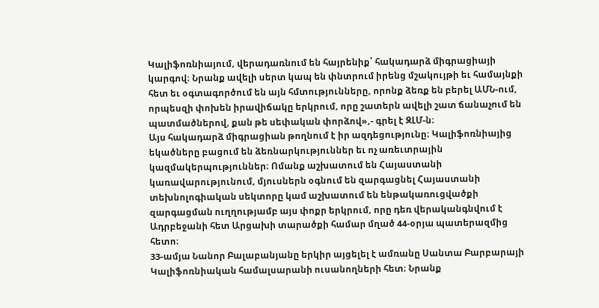Կալիֆոռնիայում, վերադառնում են հայրենիք՝ հակադարձ միգրացիայի կարգով։ Նրանք ավելի սերտ կապ են փնտրում իրենց մշակույթի եւ համայնքի հետ եւ օգտագործում են այն հմտությունները, որոնք ձեռք են բերել ԱՄՆ-ում, որպեսզի փոխեն իրավիճակը երկրում, որը շատերն ավելի շատ ճանաչում են պատմածներով, քան թե սեփական փորձով»,- գրել է ԶԼՄ-ն։
Այս հակադարձ միգրացիան թողնում է իր ազդեցությունը։ Կալիֆոռնիայից եկածները բացում են ձեռնարկություններ եւ ոչ առեւտրային կազմակերպություններ։ Ոմանք աշխատում են Հայաստանի կառավարությունում, մյուսներն օգնում են զարգացնել Հայաստանի տեխնոլոգիական սեկտորը կամ աշխատում են ենթակառուցվածքի զարգացման ուղղությամբ այս փոքր երկրում, որը դեռ վերականգնվում է Ադրբեջանի հետ Արցախի տարածքի համար մղած 44-օրյա պատերազմից հետո։
33-ամյա Նանոր Բալաբանյանը երկիր այցելել է ամռանը Սանտա Բարբարայի Կալիֆոռնիական համալսարանի ուսանողների հետ։ Նրանք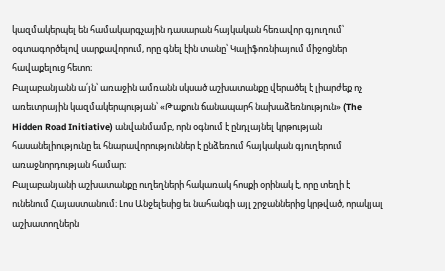կազմակերպել են համակարգչային դասարան հայկական հեռավոր գյուղում՝ օգտագործելով սարքավորում, որը գնել էին տանը՝ Կալիֆոռնիայում միջոցներ հավաքելուց հետո։
Բալաբանյանն ա՛յն՝ առաջին ամռանն սկսած աշխատանքը վերածել է լիարժեք ոչ առեւտրային կազմակերպության՝ «Թաքուն ճանապարհ նախաձեռնություն» (The Hidden Road Initiative) անվանմամբ, որն օգնում է ընդլայնել կրթության հասանելիությունը եւ հնարավորություններ է ընձեռում հայկական գյուղերում առաջնորդության համար։
Բալաբանյանի աշխատանքը ուղեղների հակառակ հոսքի օրինակ է, որը տեղի է ունենում Հայաստանում։ Լոս Անջելեսից եւ նահանգի այլ շրջաններից կրթված, որակյալ աշխատողներն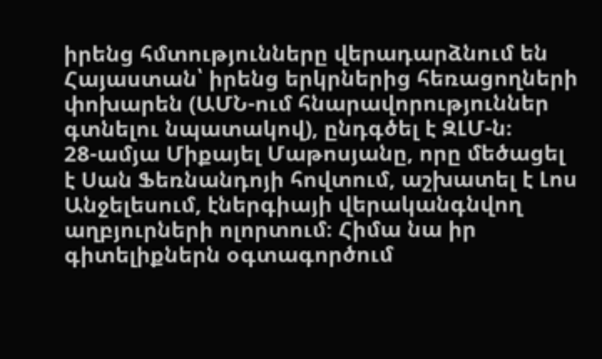իրենց հմտությունները վերադարձնում են Հայաստան՝ իրենց երկրներից հեռացողների փոխարեն (ԱՄՆ-ում հնարավորություններ գտնելու նպատակով), ընդգծել է ԶԼՄ-ն։
28-ամյա Միքայել Մաթոսյանը, որը մեծացել է Սան Ֆեռնանդոյի հովտում, աշխատել է Լոս Անջելեսում, էներգիայի վերականգնվող աղբյուրների ոլորտում։ Հիմա նա իր գիտելիքներն օգտագործում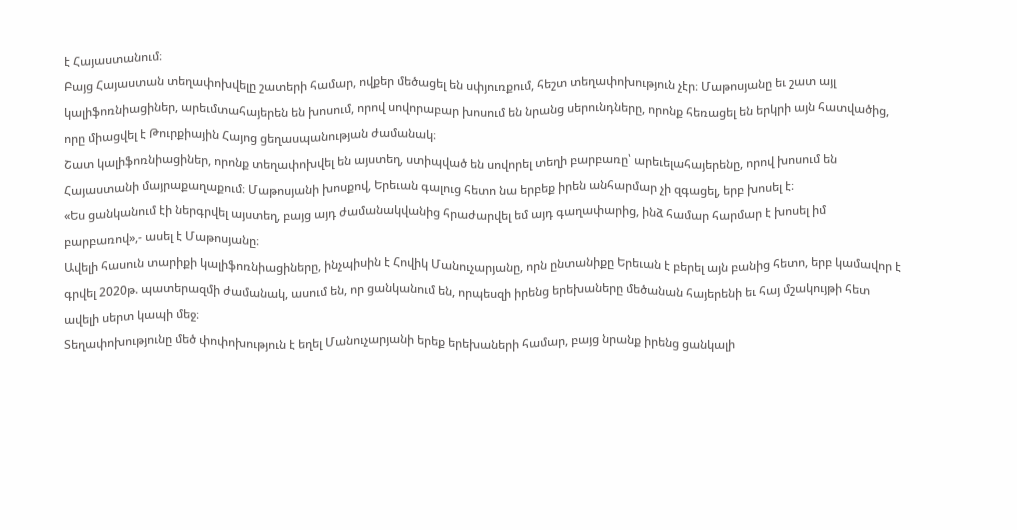է Հայաստանում։
Բայց Հայաստան տեղափոխվելը շատերի համար, ովքեր մեծացել են սփյուռքում, հեշտ տեղափոխություն չէր։ Մաթոսյանը եւ շատ այլ կալիֆոռնիացիներ, արեւմտահայերեն են խոսում, որով սովորաբար խոսում են նրանց սերունդները, որոնք հեռացել են երկրի այն հատվածից, որը միացվել է Թուրքիային Հայոց ցեղասպանության ժամանակ։
Շատ կալիֆոռնիացիներ, որոնք տեղափոխվել են այստեղ, ստիպված են սովորել տեղի բարբառը՝ արեւելահայերենը, որով խոսում են Հայաստանի մայրաքաղաքում։ Մաթոսյանի խոսքով, Երեւան գալուց հետո նա երբեք իրեն անհարմար չի զգացել, երբ խոսել է։
«Ես ցանկանում էի ներգրվել այստեղ, բայց այդ ժամանակվանից հրաժարվել եմ այդ գաղափարից, ինձ համար հարմար է խոսել իմ բարբառով»,- ասել է Մաթոսյանը։
Ավելի հասուն տարիքի կալիֆոռնիացիները, ինչպիսին է Հովիկ Մանուչարյանը, որն ընտանիքը Երեւան է բերել այն բանից հետո, երբ կամավոր է գրվել 2020թ. պատերազմի ժամանակ, ասում են, որ ցանկանում են, որպեսզի իրենց երեխաները մեծանան հայերենի եւ հայ մշակույթի հետ ավելի սերտ կապի մեջ։
Տեղափոխությունը մեծ փոփոխություն է եղել Մանուչարյանի երեք երեխաների համար, բայց նրանք իրենց ցանկալի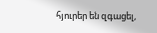հյուրեր են զգացել,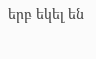երբ եկել են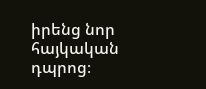իրենց նոր հայկական դպրոց։